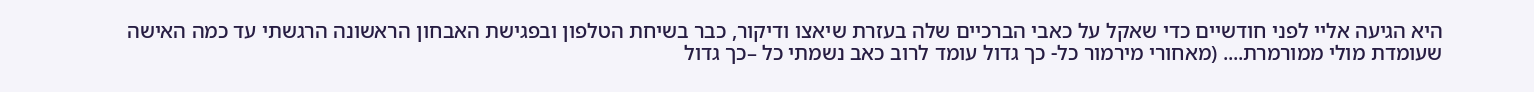היא הגיעה אליי לפני חודשיים כדי שאקל על כאבי הברכיים שלה בעזרת שיאצו ודיקור, כבר בשיחת הטלפון ובפגישת האבחון הראשונה הרגשתי עד כמה האישה שעומדת מולי ממורמרת.... (מאחורי מירמור כל- כך גדול עומד לרוב כאב נשמתי כל –כך גדול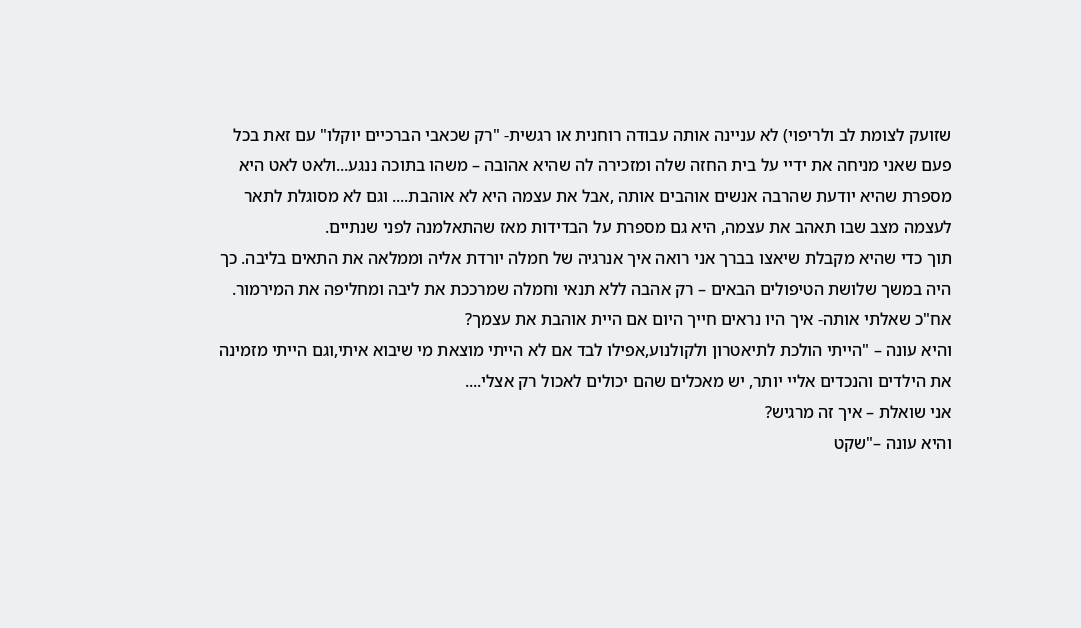שזועק לצומת לב ולריפוי) לא עניינה אותה עבודה רוחנית או רגשית- "רק שכאבי הברכיים יוקלו" עם זאת בכל פעם שאני מניחה את ידיי על בית החזה שלה ומזכירה לה שהיא אהובה – משהו בתוכה ננגע...ולאט לאט היא מספרת שהיא יודעת שהרבה אנשים אוהבים אותה ,אבל את עצמה היא לא אוהבת.... וגם לא מסוגלת לתאר לעצמה מצב שבו תאהב את עצמה, היא גם מספרת על הבדידות מאז שהתאלמנה לפני שנתיים.
תוך כדי שהיא מקבלת שיאצו בברך אני רואה איך אנרגיה של חמלה יורדת אליה וממלאה את התאים בליבה. כך היה במשך שלושת הטיפולים הבאים – רק אהבה ללא תנאי וחמלה שמרככת את ליבה ומחליפה את המירמור.
אח"כ שאלתי אותה- איך היו נראים חייך היום אם היית אוהבת את עצמך?
והיא עונה – "הייתי הולכת לתיאטרון ולקולנוע,אפילו לבד אם לא הייתי מוצאת מי שיבוא איתי,וגם הייתי מזמינה את הילדים והנכדים אליי יותר, יש מאכלים שהם יכולים לאכול רק אצלי....
אני שואלת – איך זה מרגיש?
והיא עונה –"שקט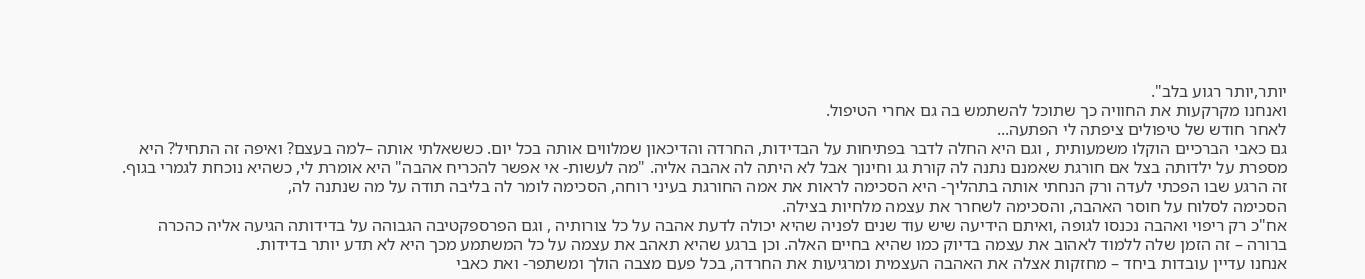יותר,יותר רגוע בלב".
ואנחנו מקרקעות את החוויה כך שתוכל להשתמש בה גם אחרי הטיפול.
לאחר חודש של טיפולים ציפתה לי הפתעה...
גם כאבי הברכיים הוקלו משמעותית , וגם היא החלה לדבר בפתיחות על הבדידות, החרדה והדיכאון שמלווים אותה בכל יום. כששאלתי אותה –למה בעצם? ואיפה זה התחיל? היא מספרת על ילדותה בצל אם חורגת שאמנם נתנה לה קורת גג וחינוך אבל לא היתה לה אהבה אליה. "מה לעשות- אי אפשר להכריח אהבה" היא אומרת לי, כשהיא נוכחת לגמרי בגוף.
זה הרגע שבו הפכתי לעדה ורק הנחתי אותה בתהליך- היא הסכימה לראות את אמה החורגת בעיני רוחה, הסכימה לומר לה בליבה תודה על מה שנתנה לה,
הסכימה לסלוח על חוסר האהבה, והסכימה לשחרר את עצמה מלחיות בצילה.
אח"כ רק ריפוי ואהבה נכנסו לגופה ,ואיתם הידיעה שיש עוד שנים לפניה שהיא יכולה לדעת אהבה על כל צורותיה , וגם הפרספקטיבה הגבוהה על בדידותה הגיעה אליה כהכרה ברורה – זה הזמן שלה ללמוד לאהוב את עצמה בדיוק כמו שהיא בחיים האלה. וכן ברגע שהיא תאהב את עצמה על כל המשתמע מכך היא לא תדע יותר בדידות.
אנחנו עדיין עובדות ביחד – מחזקות אצלה את האהבה העצמית ומרגיעות את החרדה, בכל פעם מצבה הולך ומשתפר- ואת כאבי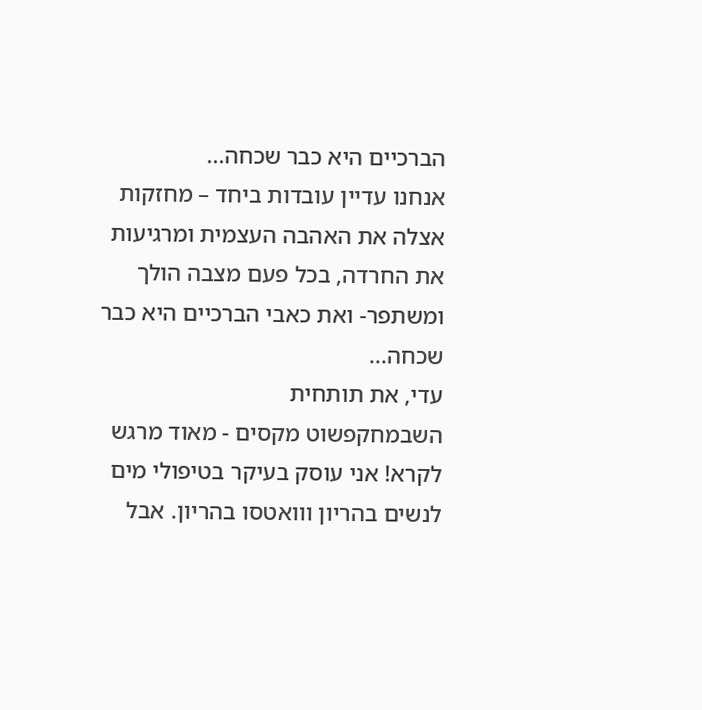הברכיים היא כבר שכחה...
אנחנו עדיין עובדות ביחד – מחזקות אצלה את האהבה העצמית ומרגיעות את החרדה, בכל פעם מצבה הולך ומשתפר- ואת כאבי הברכיים היא כבר שכחה...
עדי, את תותחית
השבמחקפשוט מקסים - מאוד מרגש לקרא! אני עוסק בעיקר בטיפולי מים לנשים בהריון ווואטסו בהריון. אבל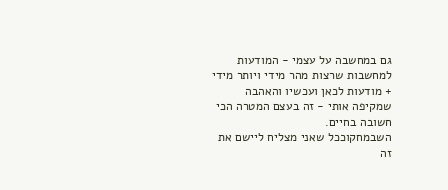גם במחשבה על עצמי - המודעות למחשבות שרצות מהר מידי ויותר מידי + מודעות לכאן ועכשיו והאהבה שמקיפה אותי - זה בעצם המטרה הכי חשובה בחיים.
השבמחקוככל שאני מצליח ליישם את זה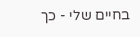בחיים שלי - כך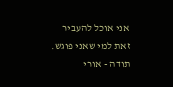אני אוכל להעביר זאת למי שאני פוגש.
תודה - אורי